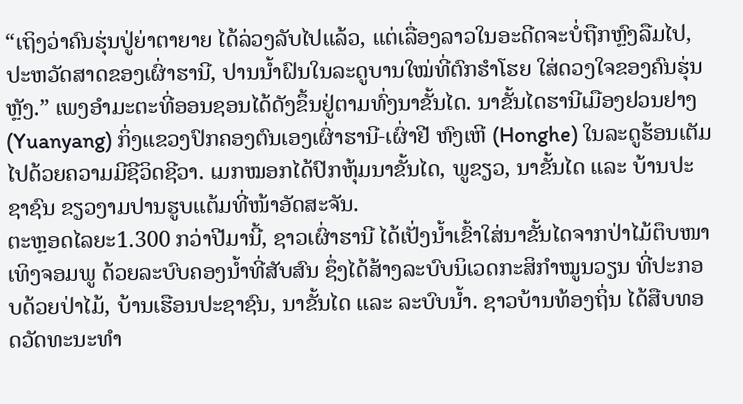“ເຖິງວ່າຄົນຮຸ່ນປູ່ຍ່າຕາຍາຍ ໄດ້ລ່ວງລັບໄປແລ້ວ, ແຕ່ເລື່ອງລາວໃນອະດີດຈະບໍ່ຖືກຫຼົງລືມໄປ, ປະຫວັດສາດຂອງເຜົ່າຮານີ, ປານນ້ຳຝົນໃນລະດູບານໃໝ່ທີ່ຕົກຮໍາໂຮຍ ໃສ່ດວງໃຈຂອງຄົນຮຸ່ນຫຼັງ.” ເພງອໍາມະຕະທີ່ອອນຊອນໄດ້ດັງຂຶ້ນຢູ່ຕາມທົ່ງນາຂັ້ນໄດ. ນາຂັ້ນໄດຮານີເມືອງຢວນຢາງ (Yuanyang) ກິ່ງແຂວງປົກຄອງຕົນເອງເຜົ່າຮານີ-ເຜົ່າຢີ ຫົງເຫີ (Honghe) ໃນລະດູຮ້ອນເຕັມໄປດ້ວຍຄວາມມີຊີວິດຊີວາ. ເມກໝອກໄດ້ປົກຫຸ້ມນາຂັ້ນໄດ, ພູຂຽວ, ນາຂັ້ນໄດ ແລະ ບ້ານປະຊາຊົນ ຂຽວງາມປານຮູບແຕ້ມທີ່ໜ້າອັດສະຈັນ.
ຕະຫຼອດໄລຍະ1.300 ກວ່າປີມານີ້, ຊາວເຜົ່າຮານີ ໄດ້ເປັ່ງນ້ຳເຂົ້າໃສ່ນາຂັ້ນໄດຈາກປ່າໄມ້ຕຶບໜາເທິງຈອມພູ ດ້ວຍລະບົບຄອງນ້ຳທີ່ສັບສົນ ຊຶ່ງໄດ້ສ້າງລະບົບນິເວດກະສິກຳໝູນວຽນ ທີ່ປະກອບດ້ວຍປ່າໄມ້, ບ້ານເຮືອນປະຊາຊົນ, ນາຂັ້ນໄດ ແລະ ລະບົບນ້ຳ. ຊາວບ້ານທ້ອງຖິ່ນ ໄດ້ສືບທອດວັດທະນະທຳ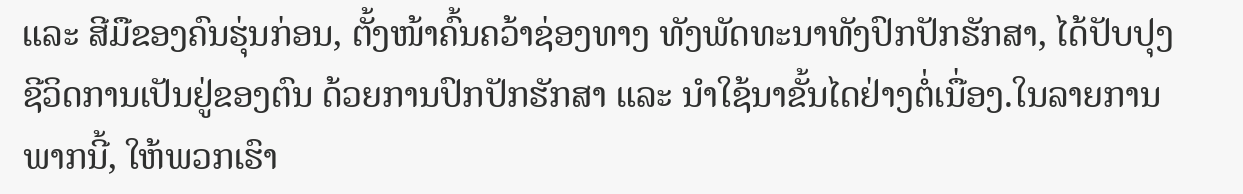ແລະ ສີມືຂອງຄົນຮຸ່ນກ່ອນ, ຕັ້ງໜ້າຄົ້ນຄວ້າຊ່ອງທາງ ທັງພັດທະນາທັງປົກປັກຮັກສາ, ໄດ້ປັບປຸງຊີວິດການເປັນຢູ່ຂອງຕົນ ດ້ວຍການປົກປັກຮັກສາ ແລະ ນຳໃຊ້ນາຂັ້ນໄດຢ່າງຕໍ່ເນື່ອງ.ໃນລາຍການພາກນີ້, ໃຫ້ພວກເຮົາ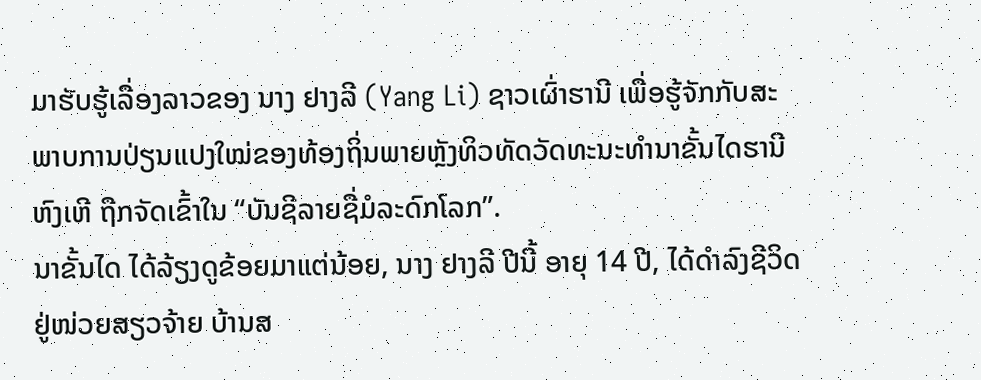ມາຮັບຮູ້ເລື່ອງລາວຂອງ ນາງ ຢາງລີ (Yang Li) ຊາວເຜົ່າຮານີ ເພື່ອຮູ້ຈັກກັບສະພາບການປ່ຽນແປງໃໝ່ຂອງທ້ອງຖິ່ນພາຍຫຼັງທິວທັດວັດທະນະທຳນາຂັ້ນໄດຮານີ ຫົງເຫີ ຖືກຈັດເຂົ້າໃນ “ບັນຊີລາຍຊື່ມໍລະດົກໂລກ”.
ນາຂັ້ນໄດ ໄດ້ລ້ຽງດູຂ້ອຍມາແຕ່ນ້ອຍ, ນາງ ຢາງລີ ປີນີ້ ອາຍຸ 14 ປີ, ໄດ້ດຳລົງຊີວິດຢູ່ໜ່ວຍສຽວຈ້າຍ ບ້ານສ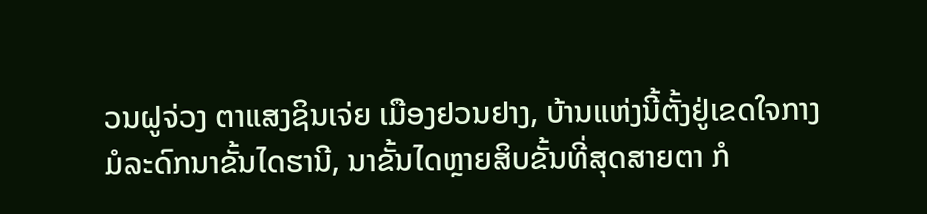ວນຝູຈ່ວງ ຕາແສງຊິນເຈ່ຍ ເມືອງຢວນຢາງ, ບ້ານແຫ່ງນີ້ຕັ້ງຢູ່ເຂດໃຈກາງມໍລະດົກນາຂັ້ນໄດຮານີ, ນາຂັ້ນໄດຫຼາຍສິບຂັ້ນທີ່ສຸດສາຍຕາ ກໍ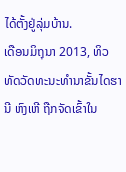ໄດ້ຕັ້ງຢູ່ລຸ່ມບ້ານ.
ເດືອນມິຖຸນາ 2013, ທິວທັດວັດທະນະທຳນາຂັ້ນໄດຮານີ ຫົງເຫີ ຖືກຈັດເຂົ້າໃນ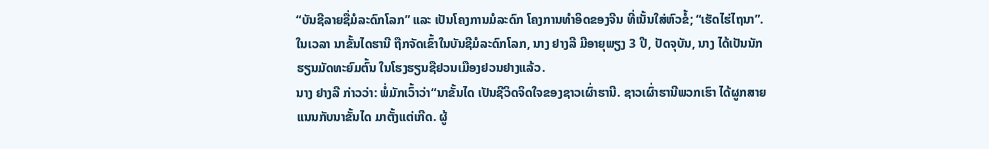“ບັນຊີລາຍຊື່ມໍລະດົກໂລກ” ແລະ ເປັນໂຄງການມໍລະດົກ ໂຄງການທຳອິດຂອງຈີນ ທີ່ເນັ້ນໃສ່ຫົວຂໍ້; “ເຮັດໄຮ່ໄຖນາ”. ໃນເວລາ ນາຂັ້ນໄດຮານີ ຖືກຈັດເຂົ້າໃນບັນຊີມໍລະດົກໂລກ, ນາງ ຢາງລີ ມີອາຍຸພຽງ 3 ປີ, ປັດຈຸບັນ, ນາງ ໄດ້ເປັນນັກຮຽນມັດທະຍົມຕົ້ນ ໃນໂຮງຮຽນຊືຢວນເມືອງຢວນຢາງແລ້ວ.
ນາງ ຢາງລີ ກ່າວວ່າ: ພໍ່ມັກເວົ້າວ່າ“ນາຂັ້ນໄດ ເປັນຊີວິດຈິດໃຈຂອງຊາວເຜົ່າຮານີ. ຊາວເຜົ່າຮານີພວກເຮົາ ໄດ້ຜູກສາຍແນນກັບນາຂັ້ນໄດ ມາຕັ້ງແຕ່ເກີດ. ຜູ້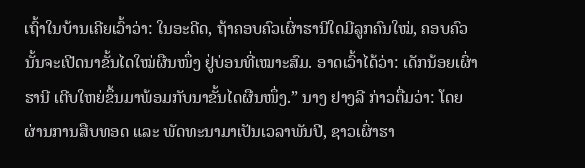ເຖົ້າໃນບ້ານເຄີຍເວົ້າວ່າ: ໃນອະດີດ, ຖ້າຄອບຄົວເຜົ່າຮານີໃດມີລູກຄົນໃໝ່, ຄອບຄົວນັ້ນຈະເປີດນາຂັ້ນໄດໃໝ່ຜືນໜຶ່ງ ຢູ່ບ່ອນທີ່ເໝາະສົມ. ອາດເວົ້າໄດ້ວ່າ: ເດັກນ້ອຍເຜົ່າຮານີ ເຕີບໃຫຍ່ຂຶ້ນມາພ້ອມກັບນາຂັ້ນໄດຜືນໜຶ່ງ.” ນາງ ຢາງລີ ກ່າວຕື່ມວ່າ: ໂດຍຜ່ານການສືບທອດ ແລະ ພັດທະນາມາເປັນເວລາພັນປີ, ຊາວເຜົ່າຮາ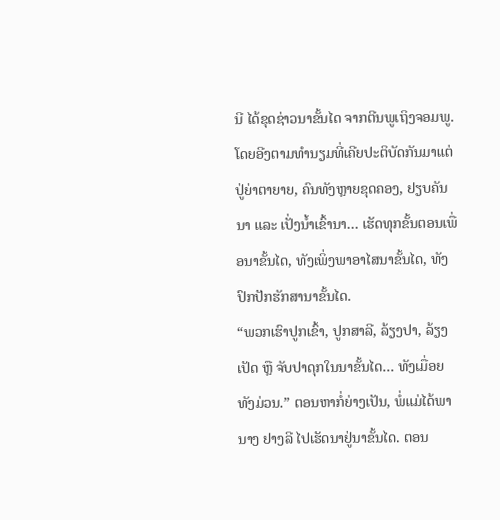ນີ ໄດ້ຂຸດຊ່າວນາຂັ້ນໄດ ຈາກຕີນພູເຖິງຈອມພູ. ໂດຍອີງຕາມທຳນຽມທີ່ເຄີຍປະຕິບັດກັນມາແຕ່ ປູ່ຍ່າຕາຍາຍ, ຄົນທັງຫຼາຍຂຸດຄອງ, ຢຽບຄັນນາ ແລະ ເປັ່ງນ້ຳເຂົ້ານາ… ເຮັດທຸກຂັ້ນຕອນເພື່ອນາຂັ້ນໄດ, ທັງເພິ່ງພາອາໄສນາຂັ້ນໄດ, ທັງປົກປັກຮັກສານາຂັ້ນໄດ.
“ພວກເຮົາປູກເຂົ້າ, ປູກສາລີ, ລ້ຽງປາ, ລ້ຽງເປັດ ຫຼື ຈັບປາດຸກໃນນາຂັ້ນໄດ… ທັງເມື່ອຍທັງມ່ວນ.” ຕອນຫາກໍ່ຍ່າງເປັນ, ພໍ່ແມ່ໄດ້ພານາງ ຢາງລີ ໄປເຮັດນາຢູ່ນາຂັ້ນໄດ. ຕອນ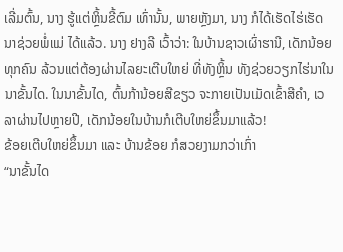ເລີ່ມຕົ້ນ, ນາງ ຮູ້ແຕ່ຫຼິ້ນຂີ້ຕົມ ເທົ່ານັ້ນ, ພາຍຫຼັງມາ, ນາງ ກໍໄດ້ເຮັດໄຮ່ເຮັດນາຊ່ວຍພໍ່ແມ່ ໄດ້ແລ້ວ. ນາງ ຢາງລີ ເວົ້າວ່າ: ໃນບ້ານຊາວເຜົ່າຮານີ, ເດັກນ້ອຍທຸກຄົນ ລ້ວນແຕ່ຕ້ອງຜ່ານໄລຍະເຕີບໃຫຍ່ ທີ່ທັງຫຼິ້ນ ທັງຊ່ວຍວຽກໄຮ່ນາໃນນາຂັ້ນໄດ. ໃນນາຂັ້ນໄດ, ຕົ້ນກ້ານ້ອຍສີຂຽວ ຈະກາຍເປັນເມັດເຂົ້າສີຄຳ, ເວລາຜ່ານໄປຫຼາຍປີ, ເດັກນ້ອຍໃນບ້ານກໍເຕີບໃຫຍ່ຂຶ້ນມາແລ້ວ!
ຂ້ອຍເຕີບໃຫຍ່ຂຶ້ນມາ ແລະ ບ້ານຂ້ອຍ ກໍສວຍງາມກວ່າເກົ່າ
“ນາຂັ້ນໄດ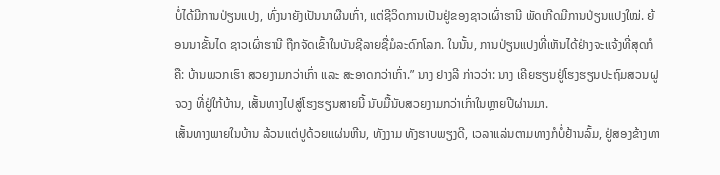ບໍ່ໄດ້ມີການປ່ຽນແປງ, ທົ່ງນາຍັງເປັນນາຜືນເກົ່າ, ແຕ່ຊີວິດການເປັນຢູ່ຂອງຊາວເຜົ່າຮານີ ພັດເກີດມີການປ່ຽນແປງໃໝ່. ຍ້ອນນາຂັ້ນໄດ ຊາວເຜົ່າຮານີ ຖືກຈັດເຂົ້າໃນບັນຊີລາຍຊື່ມໍລະດົກໂລກ. ໃນນັ້ນ, ການປ່ຽນແປງທີ່ເຫັນໄດ້ຢ່າງຈະແຈ້ງທີ່ສຸດກໍຄື: ບ້ານພວກເຮົາ ສວຍງາມກວ່າເກົ່າ ແລະ ສະອາດກວ່າເກົ່າ.” ນາງ ຢາງລີ ກ່າວວ່າ: ນາງ ເຄີຍຮຽນຢູ່ໂຮງຮຽນປະຖົມສວນຝູຈວງ ທີ່ຢູ່ໃກ້ບ້ານ, ເສັ້ນທາງໄປສູ່ໂຮງຮຽນສາຍນີ້ ນັບມື້ນັບສວຍງາມກວ່າເກົ່າໃນຫຼາຍປີຜ່ານມາ.
ເສັ້ນທາງພາຍໃນບ້ານ ລ້ວນແຕ່ປູດ້ວຍແຜ່ນຫີນ, ທັງງາມ ທັງຮາບພຽງດີ, ເວລາແລ່ນຕາມທາງກໍບໍ່ຢ້ານລົ້ມ, ຢູ່ສອງຂ້າງທາ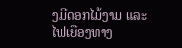ງມີດອກໄມ້ງາມ ແລະ ໄຟເຍືອງທາງ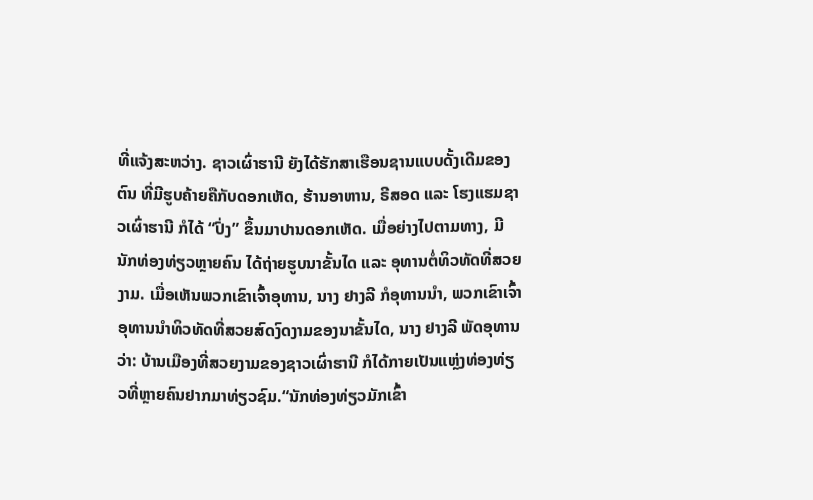ທີ່ແຈ້ງສະຫວ່າງ. ຊາວເຜົ່າຮານີ ຍັງໄດ້ຮັກສາເຮືອນຊານແບບດັ້ງເດີມຂອງຕົນ ທີ່ມີຮູບຄ້າຍຄືກັບດອກເຫັດ, ຮ້ານອາຫານ, ຣີສອດ ແລະ ໂຮງແຮມຊາວເຜົ່າຮານີ ກໍໄດ້ “ປົ່ງ” ຂຶ້ນມາປານດອກເຫັດ. ເມື່ອຍ່າງໄປຕາມທາງ, ມີນັກທ່ອງທ່ຽວຫຼາຍຄົນ ໄດ້ຖ່າຍຮູບນາຂັ້ນໄດ ແລະ ອຸທານຕໍ່ທິວທັດທີ່ສວຍງາມ. ເມື່ອເຫັນພວກເຂົາເຈົ້າອຸທານ, ນາງ ຢາງລີ ກໍອຸທານນຳ, ພວກເຂົາເຈົ້າອຸທານນຳທິວທັດທີ່ສວຍສົດງົດງາມຂອງນາຂັ້ນໄດ, ນາງ ຢາງລີ ພັດອຸທານວ່າ: ບ້ານເມືອງທີ່ສວຍງາມຂອງຊາວເຜົ່າຮານີ ກໍໄດ້ກາຍເປັນແຫຼ່ງທ່ອງທ່ຽວທີ່ຫຼາຍຄົນຢາກມາທ່ຽວຊົມ.“ນັກທ່ອງທ່ຽວມັກເຂົ້າ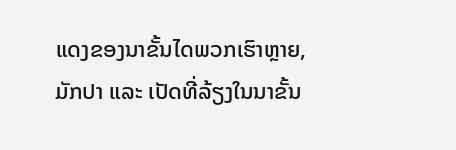ແດງຂອງນາຂັ້ນໄດພວກເຮົາຫຼາຍ, ມັກປາ ແລະ ເປັດທີ່ລ້ຽງໃນນາຂັ້ນ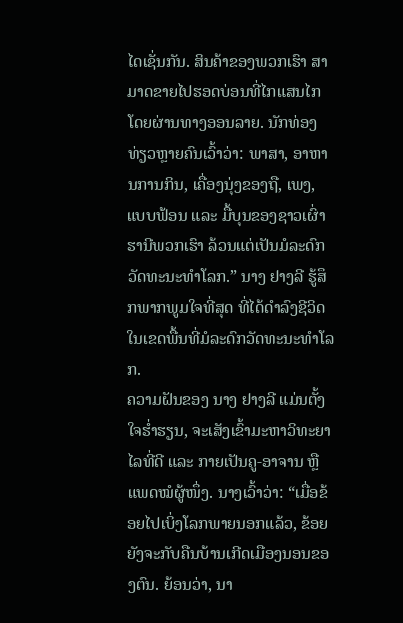ໄດເຊັ່ນກັນ. ສິນຄ້າຂອງພວກເຮົາ ສາມາດຂາຍໄປຮອດບ່ອນທີ່ໄກແສນໄກ ໂດຍຜ່ານທາງອອນລາຍ. ນັກທ່ອງທ່ຽວຫຼາຍຄົນເວົ້າວ່າ: ພາສາ, ອາຫານການກິນ, ເຄື່ອງນຸ່ງຂອງຖື, ເພງ, ແບບຟ້ອນ ແລະ ມື້ບຸນຂອງຊາວເຜົ່າຮານີພວກເຮົາ ລ້ວນແຕ່ເປັນມໍລະດົກວັດທະນະທຳໂລກ.” ນາງ ຢາງລີ ຮູ້ສຶກພາກພູມໃຈທີ່ສຸດ ທີ່ໄດ້ດຳລົງຊີວິດໃນເຂດພື້ນທີ່ມໍລະດົກວັດທະນະທຳໂລກ.
ຄວາມຝັນຂອງ ນາງ ຢາງລີ ແມ່ນຕັ້ງໃຈຮ່ຳຮຽນ, ຈະເສັງເຂົ້າມະຫາວິທະຍາໄລທີ່ດີ ແລະ ກາຍເປັນຄູ-ອາຈານ ຫຼື ແພດໝໍຜູ້ໜຶ່ງ. ນາງເວົ້າວ່າ: “ເມື່ອຂ້ອຍໄປເບິ່ງໂລກພາຍນອກແລ້ວ, ຂ້ອຍຍັງຈະກັບຄືນບ້ານເກີດເມືອງນອນຂອງຕົນ. ຍ້ອນວ່າ, ນາ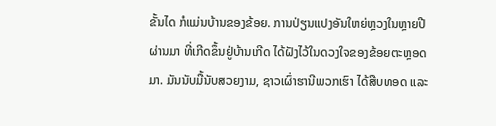ຂັ້ນໄດ ກໍແມ່ນບ້ານຂອງຂ້ອຍ. ການປ່ຽນແປງອັນໃຫຍ່ຫຼວງໃນຫຼາຍປີຜ່ານມາ ທີ່ເກີດຂຶ້ນຢູ່ບ້ານເກີດ ໄດ້ຝັງໄວ້ໃນດວງໃຈຂອງຂ້ອຍຕະຫຼອດມາ. ມັນນັບມື້ນັບສວຍງາມ, ຊາວເຜົ່າຮານີພວກເຮົາ ໄດ້ສືບທອດ ແລະ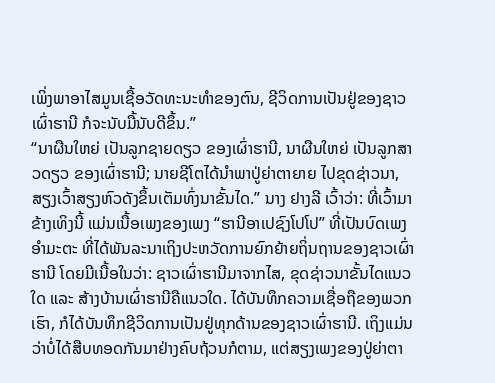ເພິ່ງພາອາໄສມູນເຊື້ອວັດທະນະທຳຂອງຕົນ, ຊີວິດການເປັນຢູ່ຂອງຊາວເຜົ່າຮານີ ກໍຈະນັບມື້ນັບດີຂຶ້ນ.”
“ນາຜືນໃຫຍ່ ເປັນລູກຊາຍດຽວ ຂອງເຜົ່າຮານີ, ນາຜືນໃຫຍ່ ເປັນລູກສາວດຽວ ຂອງເຜົ່າຮານີ; ນາຍຊີໂຕໄດ້ນຳພາປູ່ຍ່າຕາຍາຍ ໄປຂຸດຊ່າວນາ, ສຽງເວົ້າສຽງຫົວດັງຂຶ້ນເຕັມທົ່ງນາຂັ້ນໄດ.” ນາງ ຢາງລີ ເວົ້າວ່າ: ທີ່ເວົ້າມາຂ້າງເທິງນີ້ ແມ່ນເນື້ອເພງຂອງເພງ “ຮານີອາເປຊົງໂປໂປ” ທີ່ເປັນບົດເພງອໍາມະຕະ ທີ່ໄດ້ພັນລະນາເຖິງປະຫວັດການຍົກຍ້າຍຖິ່ນຖານຂອງຊາວເຜົ່າຮານີ ໂດຍມີເນື້ອໃນວ່າ: ຊາວເຜົ່າຮານີມາຈາກໄສ, ຂຸດຊ່າວນາຂັ້ນໄດແນວໃດ ແລະ ສ້າງບ້ານເຜົ່າຮານີຄືແນວໃດ. ໄດ້ບັນທຶກຄວາມເຊື່ອຖືຂອງພວກເຮົາ, ກໍໄດ້ບັນທຶກຊີວິດການເປັນຢູ່ທຸກດ້ານຂອງຊາວເຜົ່າຮານີ. ເຖິງແມ່ນວ່າບໍ່ໄດ້ສືບທອດກັນມາຢ່າງຄົບຖ້ວນກໍຕາມ, ແຕ່ສຽງເພງຂອງປູ່ຍ່າຕາ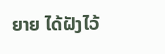ຍາຍ ໄດ້ຝັງໄວ້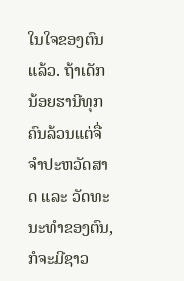ໃນໃຈຂອງຕົນແລ້ວ. ຖ້າເດັກນ້ອຍຮານີທຸກຄົນລ້ວນແຕ່ຈື່ຈຳປະຫວັດສາດ ແລະ ວັດທະນະທຳຂອງຕົນ, ກໍຈະມີຊາວ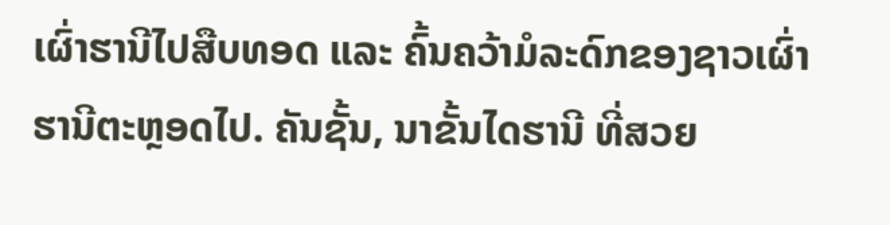ເຜົ່າຮານີໄປສືບທອດ ແລະ ຄົ້ນຄວ້າມໍລະດົກຂອງຊາວເຜົ່າຮານີຕະຫຼອດໄປ. ຄັນຊັ້ນ, ນາຂັ້ນໄດຮານີ ທີ່ສວຍ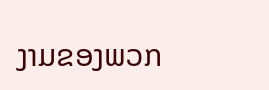ງາມຂອງພວກ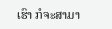ເຮົາ ກໍຈະສາມາ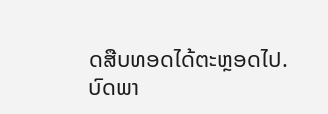ດສືບທອດໄດ້ຕະຫຼອດໄປ.
ບົດພາ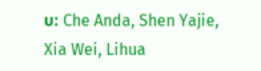ບ: Che Anda, Shen Yajie, Xia Wei, Lihua